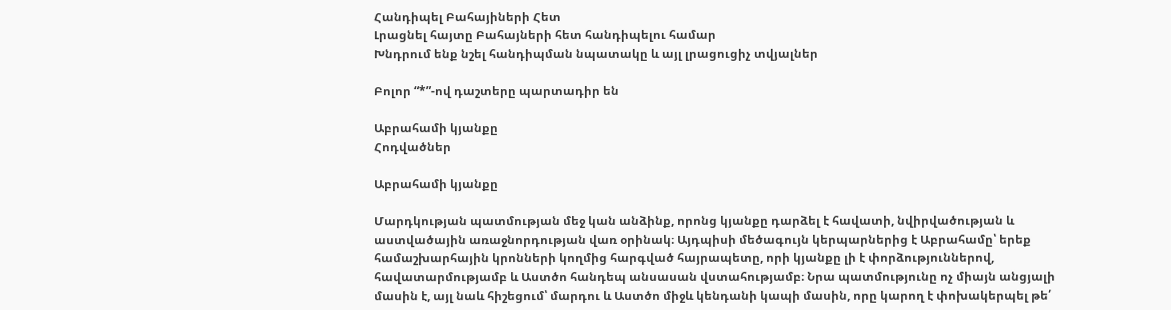Հանդիպել Բահայիների Հետ
Լրացնել հայտը Բահայների հետ հանդիպելու համար
Խնդրում ենք նշել հանդիպման նպատակը և այլ լրացուցիչ տվյալներ

Բոլոր “*”-ով դաշտերը պարտադիր են

Աբրահամի կյանքը
Հոդվածներ

Աբրահամի կյանքը

Մարդկության պատմության մեջ կան անձինք, որոնց կյանքը դարձել է հավատի, նվիրվածության և աստվածային առաջնորդության վառ օրինակ։ Այդպիսի մեծագույն կերպարներից է Աբրահամը՝ երեք համաշխարհային կրոնների կողմից հարգված հայրապետը, որի կյանքը լի է փորձություններով, հավատարմությամբ և Աստծո հանդեպ անսասան վստահությամբ։ Նրա պատմությունը ոչ միայն անցյալի մասին է, այլ նաև հիշեցում՝ մարդու և Աստծո միջև կենդանի կապի մասին, որը կարող է փոխակերպել թե՛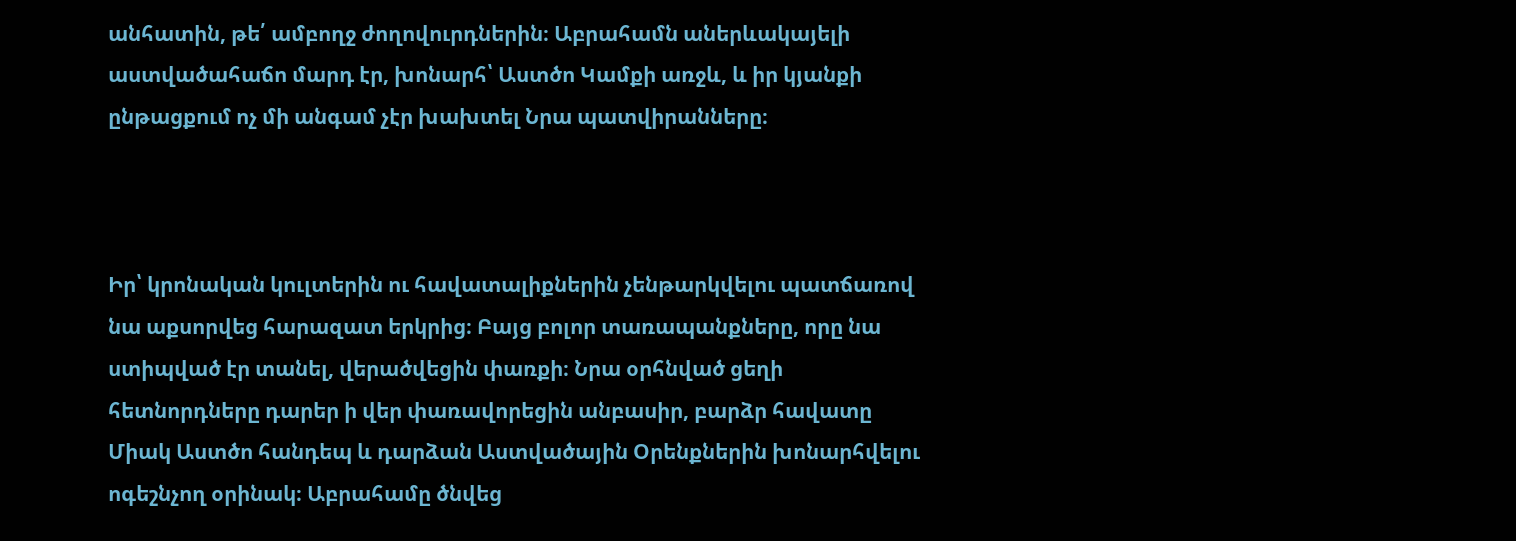անհատին, թե՛ ամբողջ ժողովուրդներին։ Աբրահամն աներևակայելի աստվածահաճո մարդ էր, խոնարհ՝ Աստծո Կամքի առջև, և իր կյանքի ընթացքում ոչ մի անգամ չէր խախտել Նրա պատվիրանները։



Իր՝ կրոնական կուլտերին ու հավատալիքներին չենթարկվելու պատճառով նա աքսորվեց հարազատ երկրից։ Բայց բոլոր տառապանքները, որը նա ստիպված էր տանել, վերածվեցին փառքի։ Նրա օրհնված ցեղի հետնորդները դարեր ի վեր փառավորեցին անբասիր, բարձր հավատը Միակ Աստծո հանդեպ և դարձան Աստվածային Օրենքներին խոնարհվելու ոգեշնչող օրինակ։ Աբրահամը ծնվեց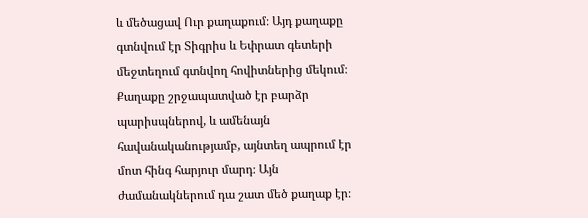և մեծացավ Ուր քաղաքում։ Այդ քաղաքը գտնվում էր Տիգրիս և Եփրատ գետերի մեջտեղում գտնվող հովիտներից մեկում։ Քաղաքը շրջապատված էր բարձր պարիսպներով, և ամենայն հավանականությամբ, այնտեղ ապրում էր մոտ հինգ հարյուր մարդ։ Այն ժամանակներում դա շատ մեծ քաղաք էր։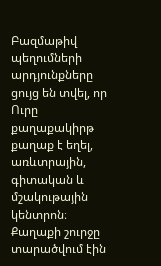Բազմաթիվ պեղումների արդյունքները ցույց են տվել, որ Ուրը քաղաքակիրթ քաղաք է եղել, առևտրային, գիտական և մշակութային կենտրոն։ Քաղաքի շուրջը տարածվում էին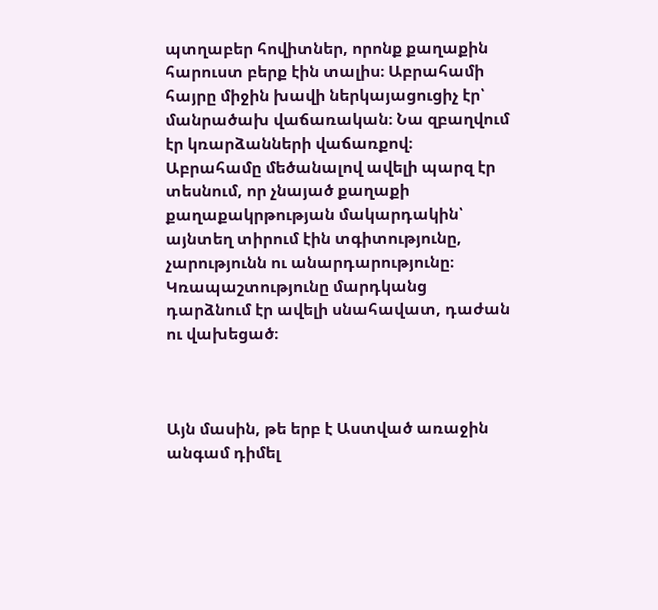պտղաբեր հովիտներ, որոնք քաղաքին հարուստ բերք էին տալիս։ Աբրահամի հայրը միջին խավի ներկայացուցիչ էր՝ մանրածախ վաճառական։ Նա զբաղվում էր կռարձանների վաճառքով։ Աբրահամը մեծանալով ավելի պարզ էր տեսնում, որ չնայած քաղաքի քաղաքակրթության մակարդակին՝ այնտեղ տիրում էին տգիտությունը, չարությունն ու անարդարությունը։ Կռապաշտությունը մարդկանց դարձնում էր ավելի սնահավատ, դաժան ու վախեցած։



Այն մասին, թե երբ է Աստված առաջին անգամ դիմել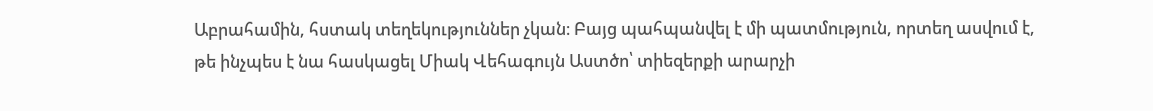Աբրահամին, հստակ տեղեկություններ չկան։ Բայց պահպանվել է մի պատմություն, որտեղ ասվում է, թե ինչպես է նա հասկացել Միակ Վեհագույն Աստծո՝ տիեզերքի արարչի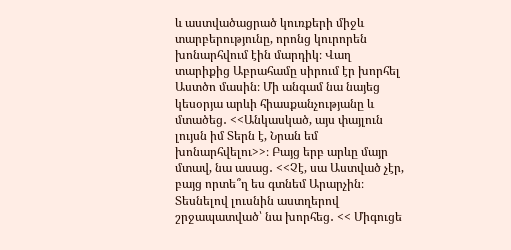և աստվածացրած կուռքերի միջև տարբերությունը, որոնց կուրորեն խոնարհվում էին մարդիկ։ Վաղ տարիքից Աբրահամը սիրում էր խորհել Աստծո մասին։ Մի անգամ նա նայեց կեսօրյա արևի հիասքանչությանը և մտածեց․ <<Անկասկած, այս փայլուն լույսն իմ Տերն է, Նրան եմ խոնարհվելու>>։ Բայց երբ արևը մայր մտավ, նա ասաց․ <<Չէ, սա Աստված չէր, բայց որտե՞ղ ես գտնեմ Արարչին։ Տեսնելով լուսնին աստղերով շրջապատված՝ նա խորհեց․ << Միգուցե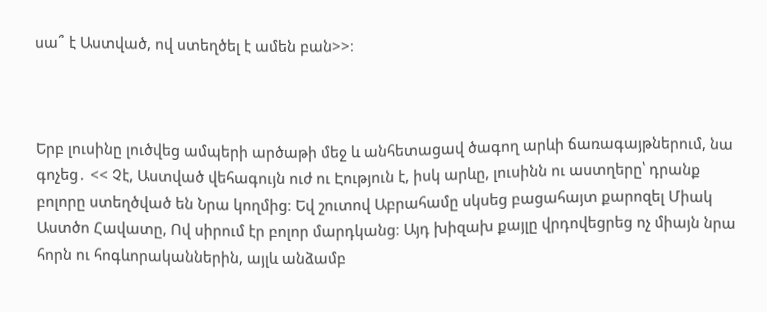սա՞ է Աստված, ով ստեղծել է ամեն բան>>։



Երբ լուսինը լուծվեց ամպերի արծաթի մեջ և անհետացավ ծագող արևի ճառագայթներում, նա գոչեց․ << Չէ, Աստված վեհագույն ուժ ու Էություն է, իսկ արևը, լուսինն ու աստղերը՝ դրանք բոլորը ստեղծված են Նրա կողմից։ Եվ շուտով Աբրահամը սկսեց բացահայտ քարոզել Միակ Աստծո Հավատը, Ով սիրում էր բոլոր մարդկանց։ Այդ խիզախ քայլը վրդովեցրեց ոչ միայն նրա հորն ու հոգևորականներին, այլև անձամբ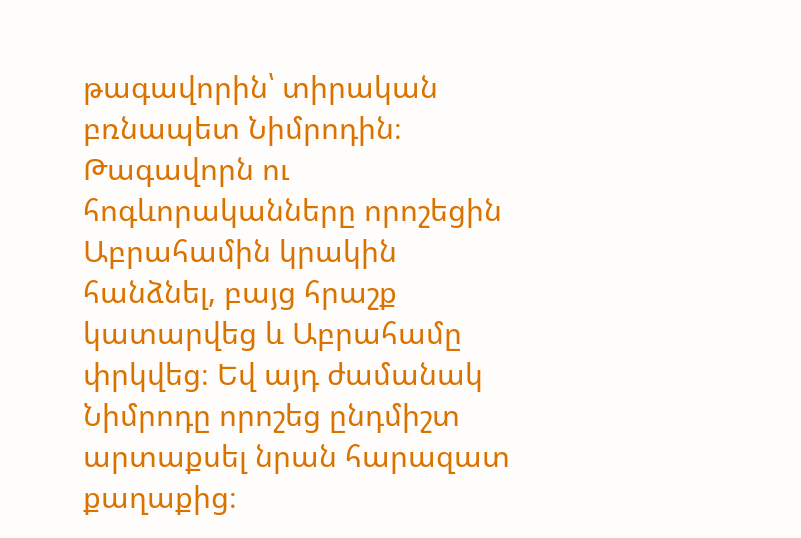թագավորին՝ տիրական բռնապետ Նիմրոդին։ Թագավորն ու հոգևորականները որոշեցին Աբրահամին կրակին հանձնել, բայց հրաշք կատարվեց և Աբրահամը փրկվեց։ Եվ այդ ժամանակ Նիմրոդը որոշեց ընդմիշտ արտաքսել նրան հարազատ քաղաքից։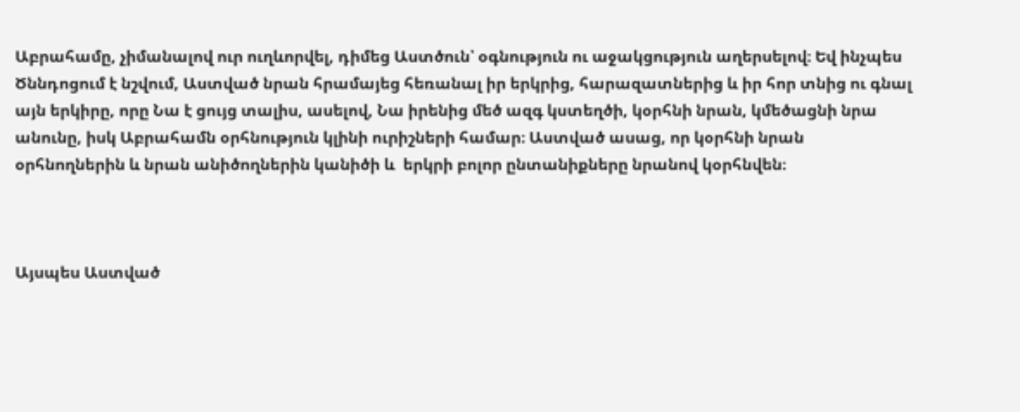Աբրահամը, չիմանալով ուր ուղևորվել, դիմեց Աստծուն՝ օգնություն ու աջակցություն աղերսելով։ Եվ ինչպես Ծննդոցում է նշվում, Աստված նրան հրամայեց հեռանալ իր երկրից, հարազատներից և իր հոր տնից ու գնալ այն երկիրը, որը Նա է ցույց տալիս, ասելով, Նա իրենից մեծ ազգ կստեղծի, կօրհնի նրան, կմեծացնի նրա անունը, իսկ Աբրահամն օրհնություն կլինի ուրիշների համար։ Աստված ասաց, որ կօրհնի նրան օրհնողներին և նրան անիծողներին կանիծի և  երկրի բոլոր ընտանիքները նրանով կօրհնվեն։



Այսպես Աստված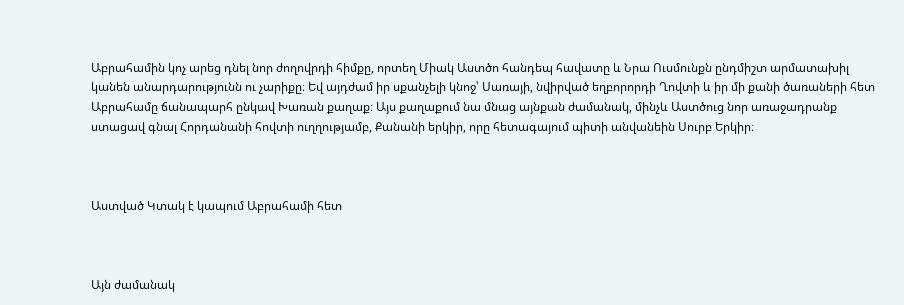Աբրահամին կոչ արեց դնել նոր ժողովրդի հիմքը, որտեղ Միակ Աստծո հանդեպ հավատը և Նրա Ուսմունքն ընդմիշտ արմատախիլ կանեն անարդարությունն ու չարիքը։ Եվ այդժամ իր սքանչելի կնոջ՝ Սառայի, նվիրված եղբորորդի Ղովտի և իր մի քանի ծառաների հետ Աբրահամը ճանապարհ ընկավ Խառան քաղաք։ Այս քաղաքում նա մնաց այնքան ժամանակ, մինչև Աստծուց նոր առաջադրանք ստացավ գնալ Հորդանանի հովտի ուղղությամբ, Քանանի երկիր, որը հետագայում պիտի անվանեին Սուրբ Երկիր։



Աստված Կտակ է կապում Աբրահամի հետ



Այն ժամանակ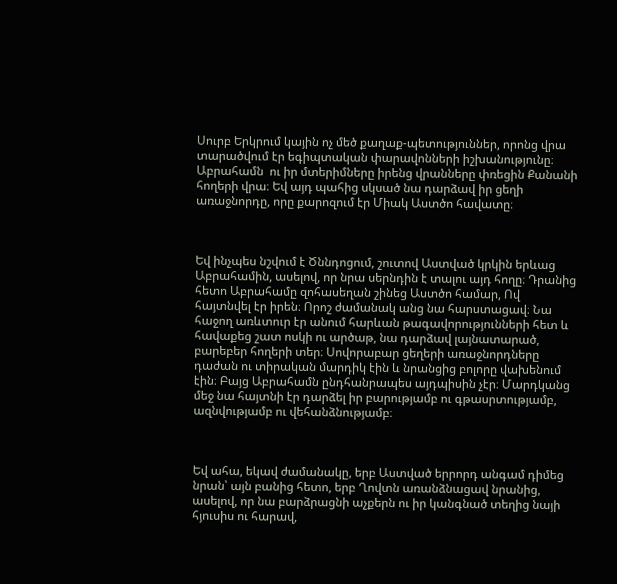Սուրբ Երկրում կային ոչ մեծ քաղաք-պետություններ, որոնց վրա տարածվում էր եգիպտական փարավոնների իշխանությունը։ Աբրահամն  ու իր մտերիմները իրենց վրանները փռեցին Քանանի հողերի վրա։ Եվ այդ պահից սկսած նա դարձավ իր ցեղի առաջնորդը, որը քարոզում էր Միակ Աստծո հավատը։



Եվ ինչպես նշվում է Ծննդոցում, շուտով Աստված կրկին երևաց Աբրահամին, ասելով, որ նրա սերնդին է տալու այդ հողը։ Դրանից հետո Աբրահամը զոհասեղան շինեց Աստծո համար, Ով հայտնվել էր իրեն։ Որոշ ժամանակ անց նա հարստացավ։ Նա հաջող առևտուր էր անում հարևան թագավորությունների հետ և հավաքեց շատ ոսկի ու արծաթ, նա դարձավ լայնատարած, բարեբեր հողերի տեր։ Սովորաբար ցեղերի առաջնորդները դաժան ու տիրական մարդիկ էին և նրանցից բոլորը վախենում էին։ Բայց Աբրահամն ընդհանրապես այդպիսին չէր։ Մարդկանց մեջ նա հայտնի էր դարձել իր բարությամբ ու գթասրտությամբ, ազնվությամբ ու վեհանձնությամբ։



Եվ ահա, եկավ ժամանակը, երբ Աստված երրորդ անգամ դիմեց նրան՝ այն բանից հետո, երբ Ղովտն առանձնացավ նրանից, ասելով, որ նա բարձրացնի աչքերն ու իր կանգնած տեղից նայի հյուսիս ու հարավ,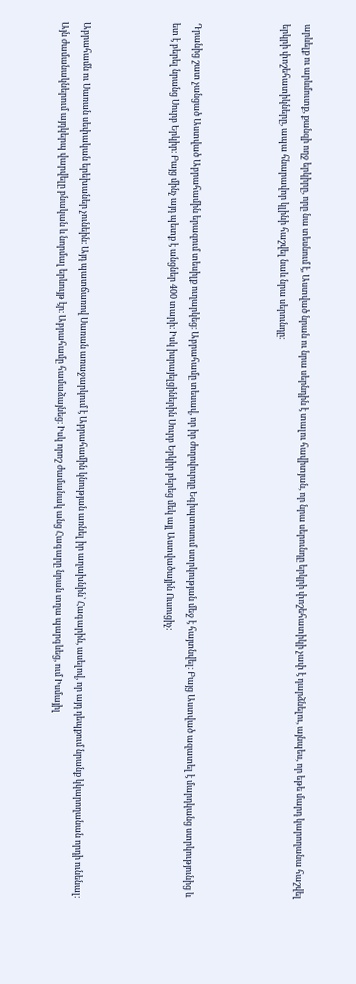արևելք ու արևմուտք, քանզի ողջ երկիրը, որը նա տեսնում է, Աստված նրան ու նրա սերնդին է տալու հավիտյան, որ նրա սերունդը երկրի փոշեհատիկի չափ է դարձնելու, այնպես, որ եթե մարդ կարողանա հաշվել երկրի փոշեհատիկները, ապա հնարավոր կլինի հաշվել նաև նրա սերունդը։



Դրանից շատ չանցած Աստված Աբրահամին երազում տեսիլք ուղարկեց։ Աբրահամը տեսավ, որ իր ժողովուրդը Եգիպտոսում ստրկության մեջ է հայտնվել։ Բայց Աստված ազատել է մարդկանց ստրկությունից և ետ է բերել նրանց Սուրբ Երկիր։ Բայց մինչ այդ պետք է անցներ 400 տարի։ Իսկ իսրայելցիներին Սուրբ Երկիր բերեց մեկ այլ Աստվածային Ուսուցիչ:



Աբրահամն ու Սառան սեփական երեխաներ չունեին։ Այդ պատճառով Սառան առաջարկում է Աբրահամին կնության առնել իր աղախնին՝ Հագարին, ասելով, որ այդ դեպքում նրանք կկարողանան որդի ունենալ։ Այն ժամանակներում այդկերպ վարվելը բնական և նորմալ երևույթ էր։ Աբրահամը համաձայնեց։ Իսկ որոշ ժամանակ անց Հագարը նրան տղա պարգևեց, ում Իսմայիլ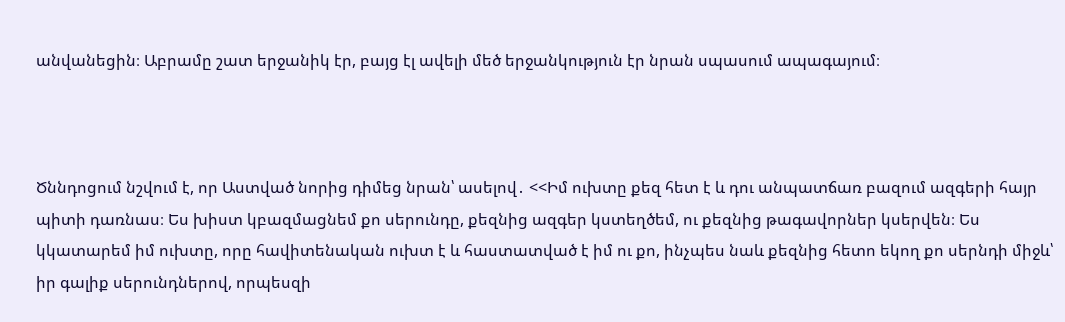անվանեցին։ Աբրամը շատ երջանիկ էր, բայց էլ ավելի մեծ երջանկություն էր նրան սպասում ապագայում։



Ծննդոցում նշվում է, որ Աստված նորից դիմեց նրան՝ ասելով․ <<Իմ ուխտը քեզ հետ է և դու անպատճառ բազում ազգերի հայր պիտի դառնաս։ Ես խիստ կբազմացնեմ քո սերունդը, քեզնից ազգեր կստեղծեմ, ու քեզնից թագավորներ կսերվեն։ Ես կկատարեմ իմ ուխտը, որը հավիտենական ուխտ է և հաստատված է իմ ու քո, ինչպես նաև քեզնից հետո եկող քո սերնդի միջև՝ իր գալիք սերունդներով, որպեսզի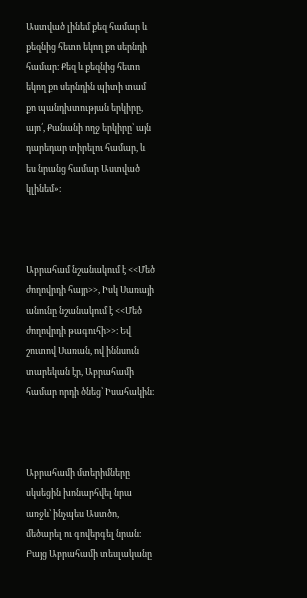Աստված լինեմ քեզ համար և քեզնից հետո եկող քո սերնդի համար։ Քեզ և քեզնից հետո եկող քո սերնդին պիտի տամ քո պանդխտության երկիրը, այո՛, Քանանի ողջ երկիրը՝ այն դարեդար տիրելու համար, և ես նրանց համար Աստված կլինեմ»։



Աբրահամ նշանակում է <<Մեծ ժողովրդի հայր>>, Իսկ Սառայի անունը նշանակում է <<Մեծ ժողովրդի թագուհի>>։ Եվ շուտով Սառան, ով իննսուն տարեկան էր, Աբրահամի համար որդի ծնեց՝ Իսահակին։



Աբրահամի մտերիմները սկսեցին խոնարհվել նրա առջև՝ ինչպես Աստծո, մեծարել ու գովերգել նրան։ Բայց Աբրահամի տեսլականը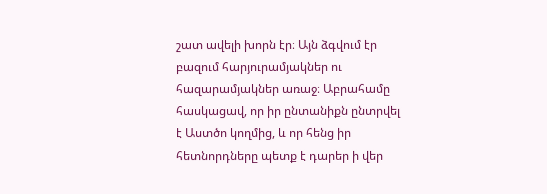շատ ավելի խորն էր։ Այն ձգվում էր բազում հարյուրամյակներ ու հազարամյակներ առաջ։ Աբրահամը հասկացավ, որ իր ընտանիքն ընտրվել է Աստծո կողմից, և որ հենց իր հետնորդները պետք է դարեր ի վեր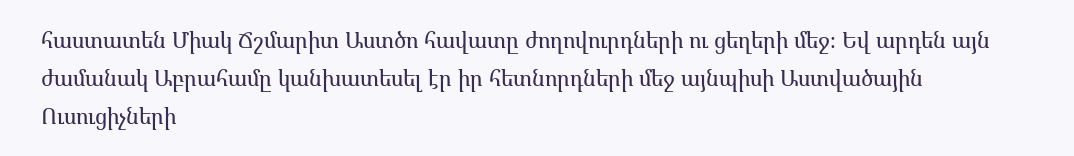հաստատեն Միակ Ճշմարիտ Աստծո հավատը ժողովուրդների ու ցեղերի մեջ։ Եվ արդեն այն ժամանակ Աբրահամը կանխատեսել էր իր հետնորդների մեջ այնպիսի Աստվածային Ուսուցիչների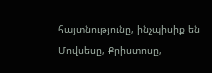հայտնությունը, ինչպիսիք են Մովսեսը, Քրիստոսը,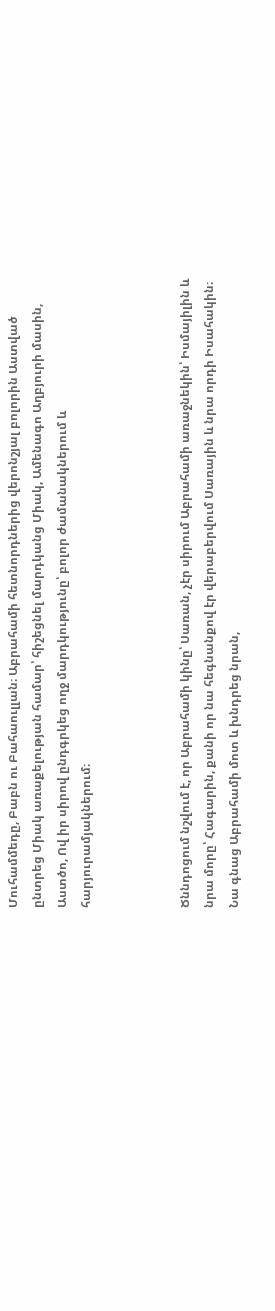Մուհամմեդը, Բաբն ու Բահաուլլան։ Աբրահամի հետնորդներից վերոնշյալ բոլորին Աստված ընտրեց Միակ առաքելության համար՝ հիշեցնել մարդկանց Միակ, Ամենագո Աղբյուրի մասին, Աստծո, Ով իր սիրով ընդգրկեց ողջ մարդկությունը՝ բոլոր ժամանակներում և հարյուրամյակներում։



Ծննդոցում նշվում է, որ Աբրահամի կինը՝ Սառան, չէր սիրում Աբրահամի առաջնեկին՝ Իսմայիլին և նրա մորը՝ Հագարին, քանի որ նա հեգնանքով էր վերաբերվում Սառային և նրա որդի Իսահակին։ Նա գնաց Աբրահամի մոտ և խնդրեց նրան,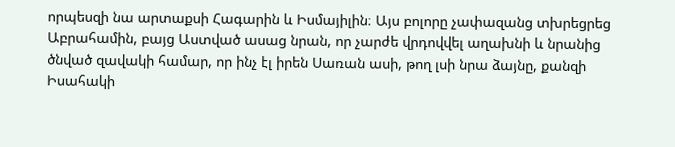որպեսզի նա արտաքսի Հագարին և Իսմայիլին։ Այս բոլորը չափազանց տխրեցրեց Աբրահամին, բայց Աստված ասաց նրան, որ չարժե վրդովվել աղախնի և նրանից ծնված զավակի համար, որ ինչ էլ իրեն Սառան ասի, թող լսի նրա ձայնը, քանզի Իսահակի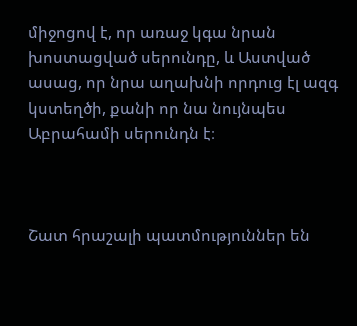միջոցով է, որ առաջ կգա նրան խոստացված սերունդը, և Աստված ասաց, որ նրա աղախնի որդուց էլ ազգ կստեղծի, քանի որ նա նույնպես Աբրահամի սերունդն է։



Շատ հրաշալի պատմություններ են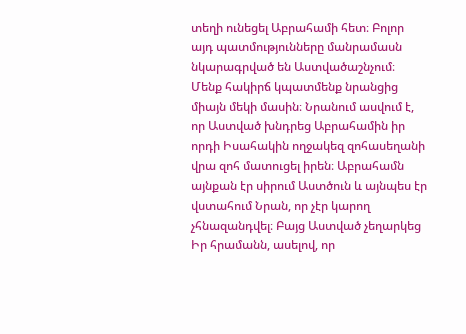տեղի ունեցել Աբրահամի հետ։ Բոլոր այդ պատմությունները մանրամասն նկարագրված են Աստվածաշնչում։ Մենք հակիրճ կպատմենք նրանցից միայն մեկի մասին։ Նրանում ասվում է, որ Աստված խնդրեց Աբրահամին իր որդի Իսահակին ողջակեզ զոհասեղանի վրա զոհ մատուցել իրեն։ Աբրահամն այնքան էր սիրում Աստծուն և այնպես էր վստահում Նրան, որ չէր կարող չհնազանդվել։ Բայց Աստված չեղարկեց Իր հրամանն, ասելով, որ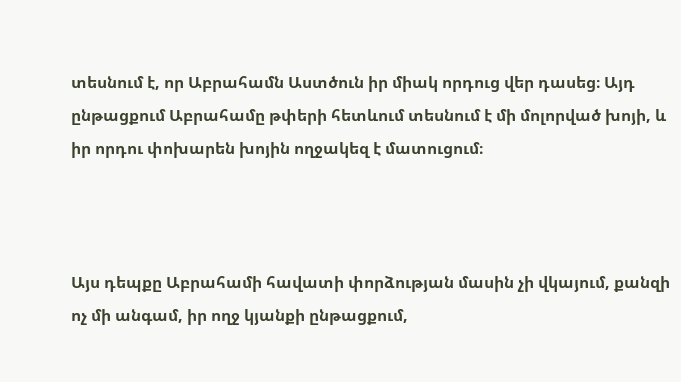տեսնում է, որ Աբրահամն Աստծուն իր միակ որդուց վեր դասեց։ Այդ ընթացքում Աբրահամը թփերի հետևում տեսնում է մի մոլորված խոյի, և իր որդու փոխարեն խոյին ողջակեզ է մատուցում։



Այս դեպքը Աբրահամի հավատի փորձության մասին չի վկայում, քանզի ոչ մի անգամ, իր ողջ կյանքի ընթացքում,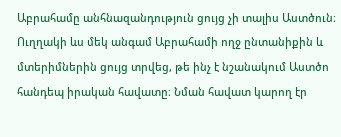Աբրահամը անհնազանդություն ցույց չի տալիս Աստծուն։ Ուղղակի ևս մեկ անգամ Աբրահամի ողջ ընտանիքին և մտերիմներին ցույց տրվեց, թե ինչ է նշանակում Աստծո հանդեպ իրական հավատը։ Նման հավատ կարող էր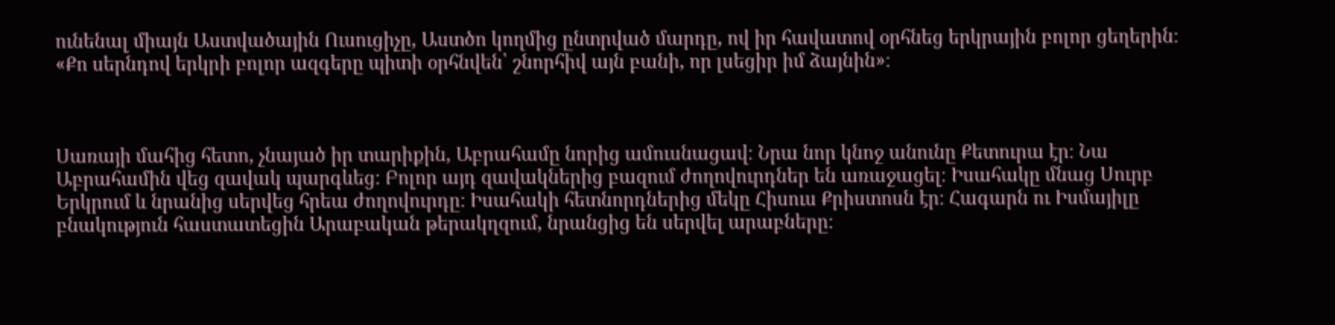ունենալ միայն Աստվածային Ուսուցիչը, Աստծո կողմից ընտրված մարդը, ով իր հավատով օրհնեց երկրային բոլոր ցեղերին։  «Քո սերնդով երկրի բոլոր ազգերը պիտի օրհնվեն՝ շնորհիվ այն բանի, որ լսեցիր իմ ձայնին»։



Սառայի մահից հետո, չնայած իր տարիքին, Աբրահամը նորից ամուսնացավ։ Նրա նոր կնոջ անունը Քետուրա էր։ Նա Աբրահամին վեց զավակ պարգևեց։ Բոլոր այդ զավակներից բազում ժողովուրդներ են առաջացել։ Իսահակը մնաց Սուրբ Երկրում և նրանից սերվեց հրեա ժողովուրդը։ Իսահակի հետնորդներից մեկը Հիսուս Քրիստոսն էր։ Հագարն ու Իսմայիլը բնակություն հաստատեցին Արաբական թերակղզում, նրանցից են սերվել արաբները։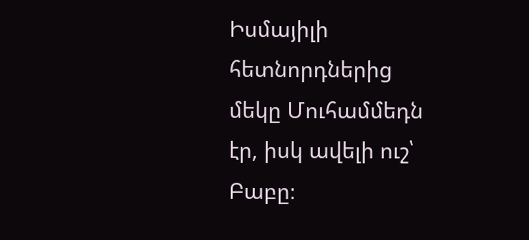Իսմայիլի հետնորդներից մեկը Մուհամմեդն էր, իսկ ավելի ուշ՝ Բաբը։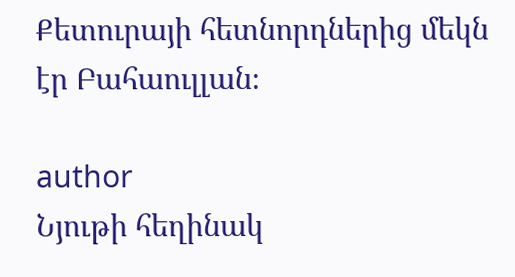Քետուրայի հետնորդներից մեկն էր Բահաուլլան։

author
Նյութի հեղինակ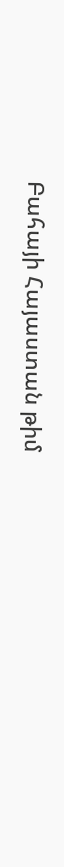Բահայի Հայաստան թիմ